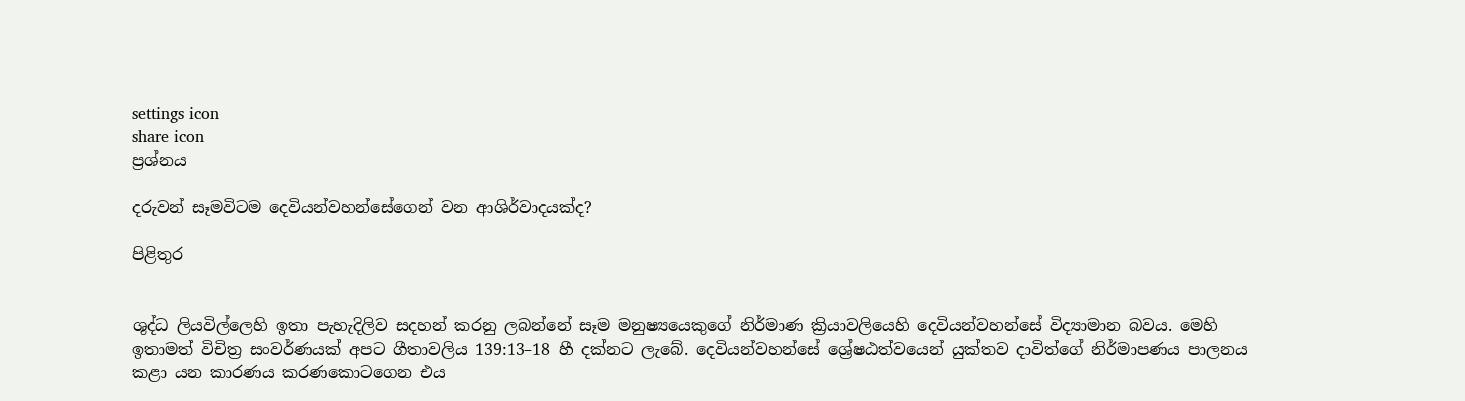settings icon
share icon
ප්‍රශ්නය

දරුවන් සෑමවිටම දෙවියන්වහන්සේගෙන් වන ආශිර්වාදයක්ද?

පිළිතුර


ශුද්ධ ලියවිල්ලෙහි ඉතා පැහැදිලිව සදහන් කරනු ලබන්නේ සෑම මනුෂ්‍යයෙකුගේ නිර්මාණ ක්‍රියාවලියෙහි දෙවියන්වහන්සේ විද්‍යාමාන බවය. මෙහි ඉතාමත් විචිත්‍ර සංවර්ණයක් අපට ගීතාවලිය 139:13–18 හී දක්නට ලැබේ. දෙවියන්වහන්සේ ශ්‍රේෂඨත්වයෙන් යුක්තව දාවිත්ගේ නිර්මාපණය පාලනය කළා යන කාරණය කරණකොටගෙන එය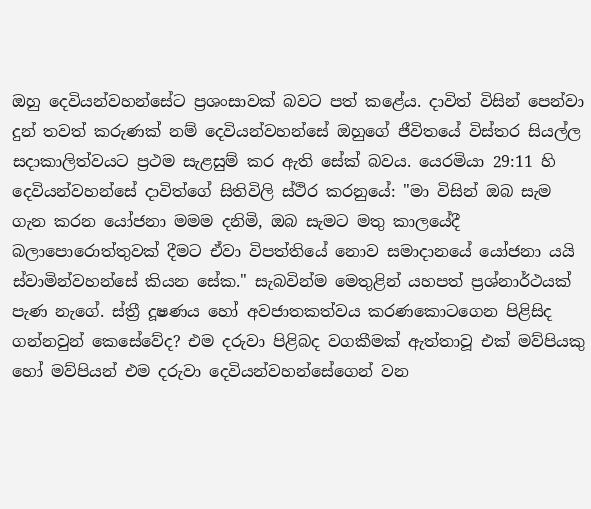ඔහු දෙවියන්වහන්සේට ප්‍රශංසාවක් බවට පත් කළේය. දාවිත් විසින් පෙන්වා දුන් තවත් කරුණක් නම් දෙවියන්වහන්සේ ඔහුගේ ජීවිතයේ විස්තර සියල්ල සදාකාලිත්වයට ප්‍රථම සැළසුම් කර ඇති සේක් බවය. යෙරමියා 29:11 හි දෙවියන්වහන්සේ දාවිත්ගේ සිතිවිලි ස්ථිර කරනුයේ: "මා විසින් ඔබ සැම ගැන කරන යෝජනා මමම දනිමි, ඔබ සැමට මතු කාලයේදී බලාපොරොත්තුවක් දීමට ඒවා විපත්තියේ නොව සමාදානයේ යෝජනා යයි ස්වාමින්වහන්සේ කියන සේක." සැබවින්ම මෙතුළින් යහපත් ප්‍රශ්නාර්ථයක් පැණ නැගේ. ස්ත්‍රී දූෂණය හෝ අවජාතකත්වය කරණකොටගෙන පිළිසිද ගන්නවුන් කෙසේවේද? එම දරුවා පිළිබද වගකීමක් ඇත්තාවූ එක් මව්පියකු හෝ මව්පියන් එම දරුවා දෙවියන්වහන්සේගෙන් වන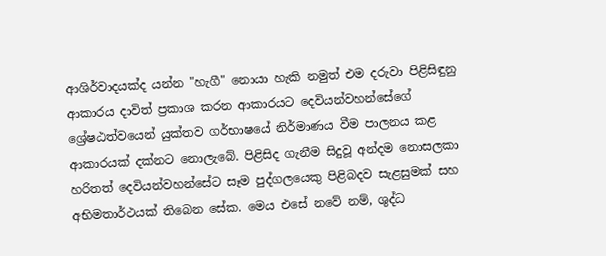ආශිර්වාදයක්ද යන්න "හැගී" නොයා හැකි නමුත් එම දරුවා පිළිසිඳුනු ආකාරය දාවිත් ප්‍රකාශ කරන ආකාරයට දෙවියන්වහන්සේගේ ශ්‍රේෂඨත්වයෙන් යුක්තව ගර්භාෂයේ නිර්මාණය වීම පාලනය කළ ආකාරයක් දක්නට නොලැබේ. පිළිසිද ගැනීම සිදුවූ අන්දම නොසලකා හරිතත් දෙවියන්වහන්සේට සෑම පුද්ගලයෙකු පිළිබදව සැළසුමක් සහ අභිමතාර්ථයක් තිබෙන සේක. මෙය එසේ නවේ නම්, ශුද්ධ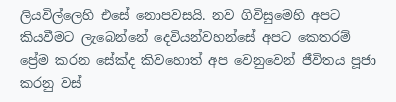ලියවිල්ලෙහි එසේ නොපවසයි. නව ගිවිසුමෙහි අපට කියවීමට ලැබෙන්නේ දෙවියන්වහන්සේ අපට කෙතරම් ප්‍රේම කරන සේක්ද කිවහොත් අප වෙනුවෙන් ජීවිතය පූජා කරනු වස්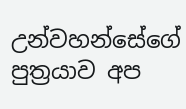උන්වහන්සේගේ පුත්‍රයාව අප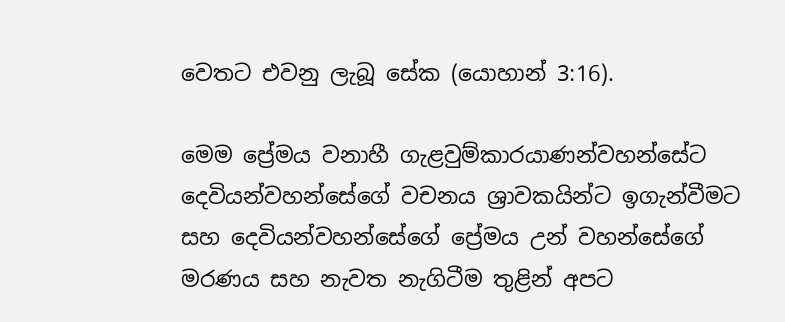වෙතට එවනු ලැබූ සේක (යොහාන් 3:16).

මෙම ප්‍රේමය වනාහී ගැළවුම්කාරයාණන්වහන්සේට දෙවියන්වහන්සේගේ වචනය ශ්‍රාවකයින්ට ඉගැන්වීමට සහ දෙවියන්වහන්සේගේ ප්‍රේමය උන් වහන්සේගේ මරණය සහ නැවත නැගිටීම තුළින් අපට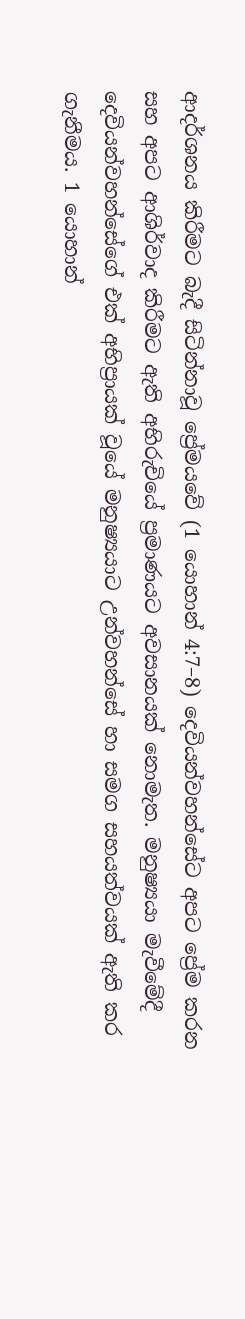ආදර්ශනය කිරීමට බැදී සිටින්නාවූ ප්‍රේමයවේ (1 යොහාන් 4:7–8) දෙවියන්වහන්සේට අපට ප්‍රේම කරන සහ අපට ආශිර්වාද කිරීමට ඇති අභිරුචියේ ප්‍රමාණයට අවසානයක් නොමැත. මනුෂ්‍යයා මැවීමේදී දෙවියන්වහන්සේගේ එක් අභිප්‍රායක් වූයේ මනුෂ්‍යයාට උන්වහන්සේ හා සමග සහයත්වයක් ඇති කර ගැනීමය. 1 යොහාන්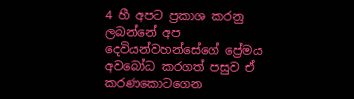4 හී අපට ප්‍රකාශ කරනු ලබන්නේ අප දෙවියන්වහන්සේගේ ප්‍රේමය අවබෝධ කරගත් පසුව ඒ කරණකොටගෙන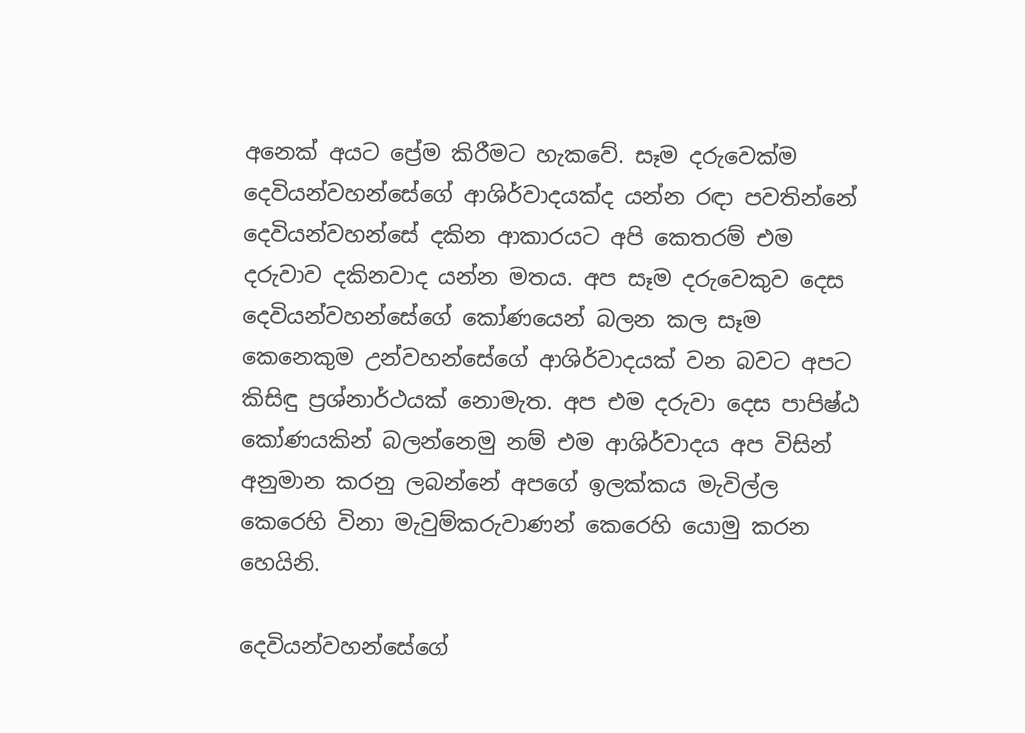අනෙක් අයට ප්‍රේම කිරීමට හැකවේ. සෑම දරුවෙක්ම දෙවියන්වහන්සේගේ ආශිර්වාදයක්ද යන්න රඳා පවතින්නේ දෙවියන්වහන්සේ දකින ආකාරයට අපි කෙතරම් එම දරුවාව දකිනවාද යන්න මතය. අප සෑම දරුවෙකුව දෙස දෙවියන්වහන්සේගේ කෝණයෙන් බලන කල සෑම කෙනෙකුම උන්වහන්සේගේ ආශිර්වාදයක් වන බවට අපට කිසිඳු ප්‍රශ්නාර්ථයක් නොමැත. අප එම දරුවා දෙස පාපිෂ්ඨ කෝණයකින් බලන්නෙමු නම් එම ආශිර්වාදය අප විසින් අනුමාන කරනු ලබන්නේ අපගේ ඉලක්කය මැවිල්ල කෙරෙහි විනා මැවුම්කරුවාණන් කෙරෙහි යොමු කරන හෙයිනි.

දෙවියන්වහන්සේගේ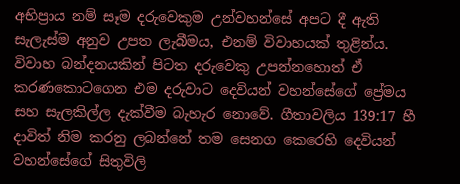අභිප්‍රාය නම් සෑම දරුවෙකුම උන්වහන්සේ අපට දී ඇති සැලැස්ම අනුව උපත ලැබීමය, එනම් විවාහයක් තුළින්ය. විවාහ බන්දනයකින් පිටත දරුවෙකු උපන්නහොත් ඒ කරණකොටගෙන එම දරුවාට දෙවියන් වහන්සේගේ ප්‍රේමය සහ සැලකිල්ල දැක්වීම බැහැර නොවේ. ගීතාවලිය 139:17 හී දාවිත් නිම කරනු ලබන්නේ තම සෙනග කෙරෙහි දෙවියන් වහන්සේගේ සිතුවිලි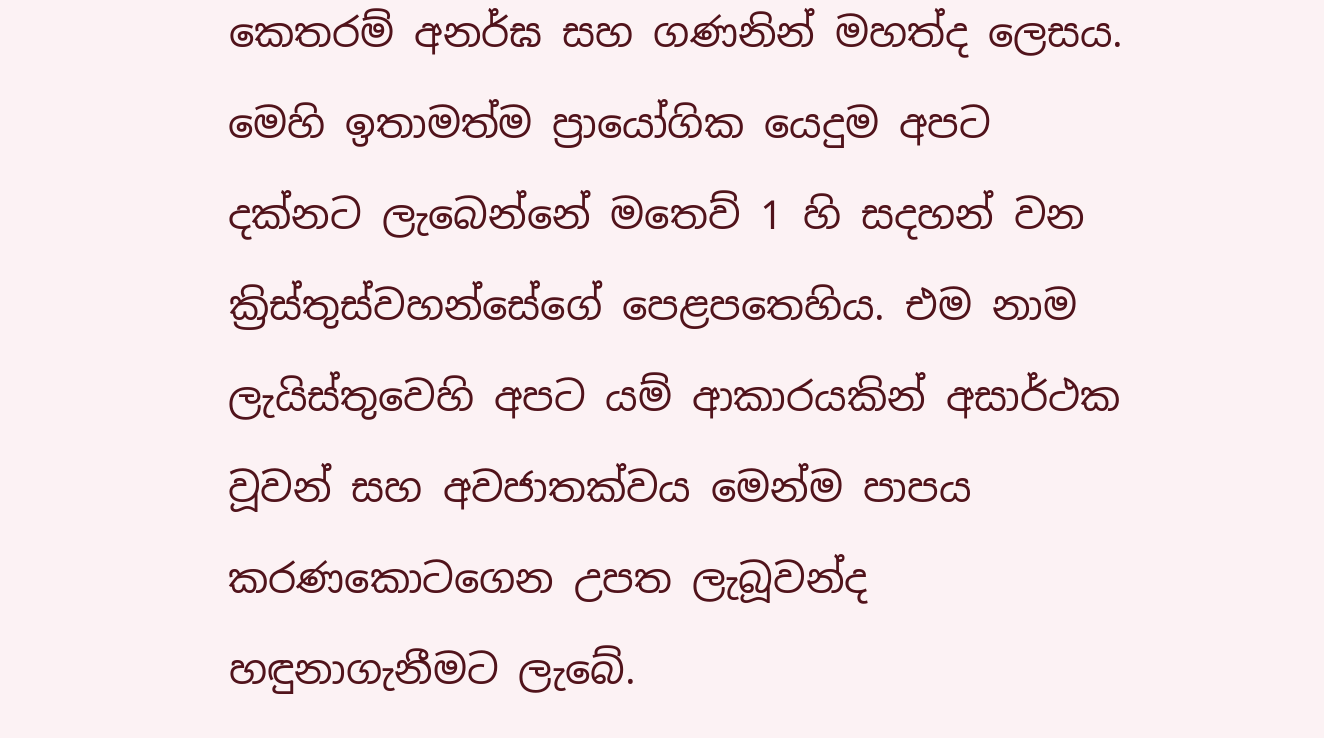කෙතරම් අනර්ඝ සහ ගණනින් මහත්ද ලෙසය. මෙහි ඉතාමත්ම ප්‍රායෝගික යෙදුම අපට දක්නට ලැබෙන්නේ මතෙව් 1 හි සදහන් වන ක්‍රිස්තුස්වහන්සේගේ පෙළපතෙහිය. එම නාම ලැයිස්තුවෙහි අපට යම් ආකාරයකින් අසාර්ථක වූවන් සහ අවජාතක්වය මෙන්ම පාපය කරණකොටගෙන උපත ලැබූවන්ද හඳුනාගැනීමට ලැබේ.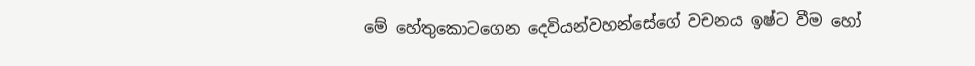මේ හේතුකොටගෙන දෙවියන්වහන්සේගේ වචනය ඉෂ්ට වීම හෝ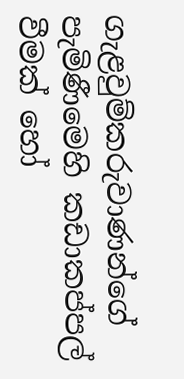ගැළවුම්කරුවාණන්ගේ පැමිණීමෙහි කඩාකප්පල් වීමක් හෝ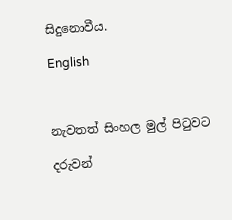සිදුනොවීය.

English



නැවතත් සිංහල මුල් පිටුවට

දරුවන්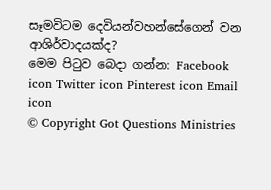සෑමවිටම දෙවියන්වහන්සේගෙන් වන ආශිර්වාදයක්ද?
මෙම පිටුව බෙදා ගන්න: Facebook icon Twitter icon Pinterest icon Email icon
© Copyright Got Questions Ministries